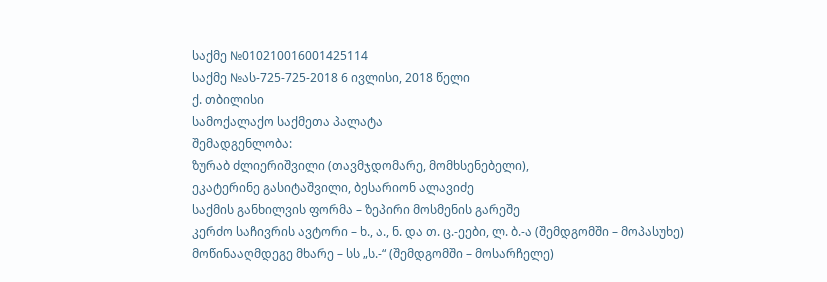საქმე №010210016001425114
საქმე №ას-725-725-2018 6 ივლისი, 2018 წელი
ქ. თბილისი
სამოქალაქო საქმეთა პალატა
შემადგენლობა:
ზურაბ ძლიერიშვილი (თავმჯდომარე, მომხსენებელი),
ეკატერინე გასიტაშვილი, ბესარიონ ალავიძე
საქმის განხილვის ფორმა – ზეპირი მოსმენის გარეშე
კერძო საჩივრის ავტორი – ხ., ა., ნ. და თ. ც.-ეები, ლ. ბ.-ა (შემდგომში – მოპასუხე)
მოწინააღმდეგე მხარე – სს „ს.-“ (შემდგომში – მოსარჩელე)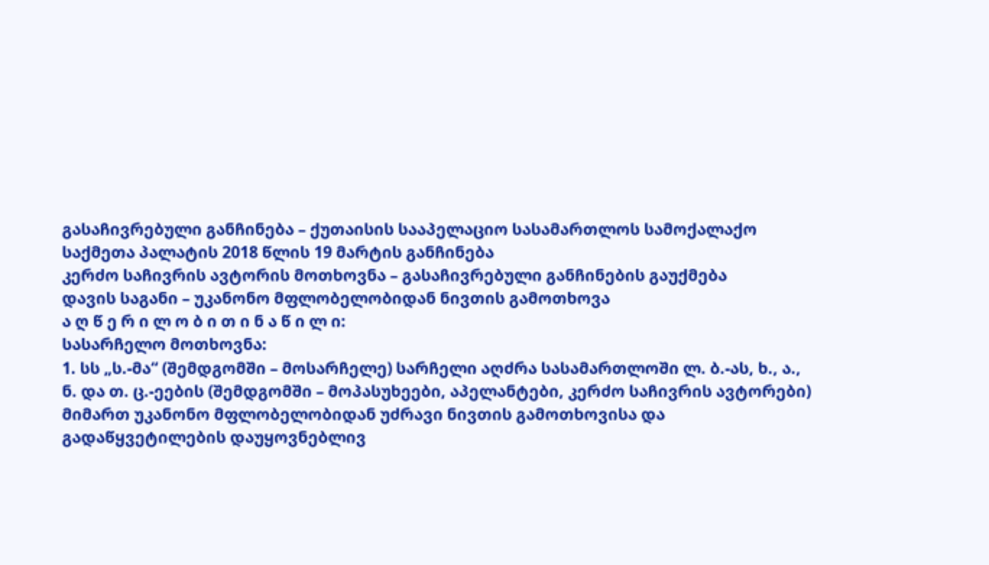გასაჩივრებული განჩინება – ქუთაისის სააპელაციო სასამართლოს სამოქალაქო საქმეთა პალატის 2018 წლის 19 მარტის განჩინება
კერძო საჩივრის ავტორის მოთხოვნა – გასაჩივრებული განჩინების გაუქმება
დავის საგანი – უკანონო მფლობელობიდან ნივთის გამოთხოვა
ა ღ წ ე რ ი ლ ო ბ ი თ ი ნ ა წ ი ლ ი:
სასარჩელო მოთხოვნა:
1. სს „ს.-მა“ (შემდგომში – მოსარჩელე) სარჩელი აღძრა სასამართლოში ლ. ბ.-ას, ხ., ა., ნ. და თ. ც.-ეების (შემდგომში – მოპასუხეები, აპელანტები, კერძო საჩივრის ავტორები) მიმართ უკანონო მფლობელობიდან უძრავი ნივთის გამოთხოვისა და გადაწყვეტილების დაუყოვნებლივ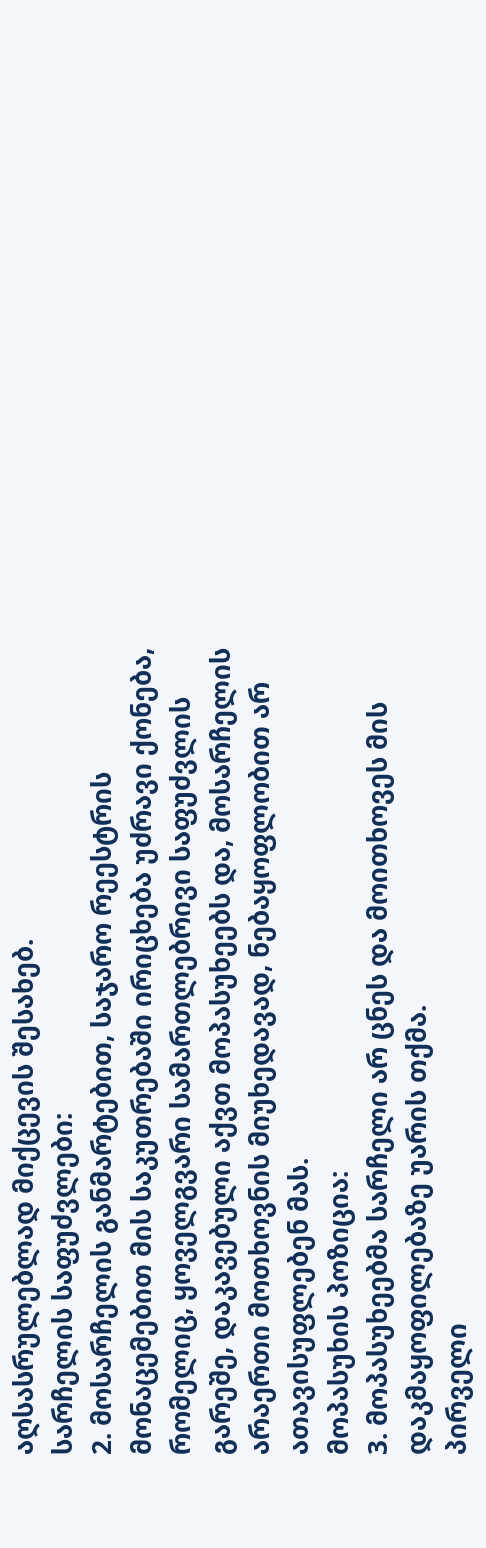აღსასრულებლად მიქცევის შესახებ.
სარჩელის საფუძვლები:
2. მოსარჩელის განმარტებით, საჯარო რეესტრის მონაცემებით მის საკუთრებაში ირიცხება უძრავი ქონება, რომელიც, ყოველგვარი სამართლებრივი საფუძვლის გარეშე, დაკავებული აქვთ მოპასუხეებს და, მოსარჩელის არაერთი მოთხოვნის მიუხედავად, ნებაყოფლობით არ ათავისუფლებენ მას.
მოპასუხის პოზიცია:
3. მოპასუხეებმა სარჩელი არ ცნეს და მოითხოვეს მის დაკმაყოფილებაზე უარის თქმა.
პირველი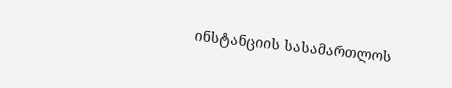ინსტანციის სასამართლოს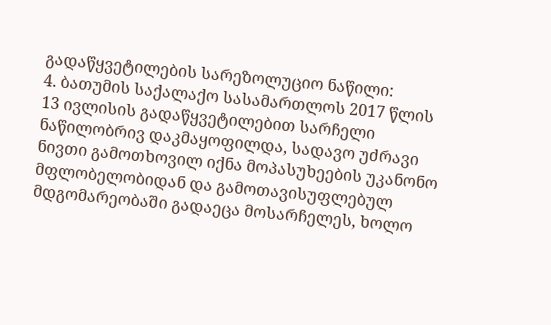გადაწყვეტილების სარეზოლუციო ნაწილი:
4. ბათუმის საქალაქო სასამართლოს 2017 წლის 13 ივლისის გადაწყვეტილებით სარჩელი ნაწილობრივ დაკმაყოფილდა, სადავო უძრავი ნივთი გამოთხოვილ იქნა მოპასუხეების უკანონო მფლობელობიდან და გამოთავისუფლებულ მდგომარეობაში გადაეცა მოსარჩელეს, ხოლო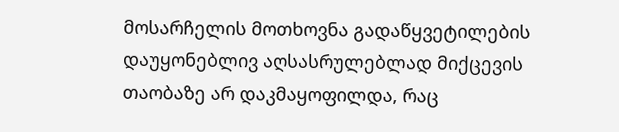მოსარჩელის მოთხოვნა გადაწყვეტილების დაუყონებლივ აღსასრულებლად მიქცევის თაობაზე არ დაკმაყოფილდა, რაც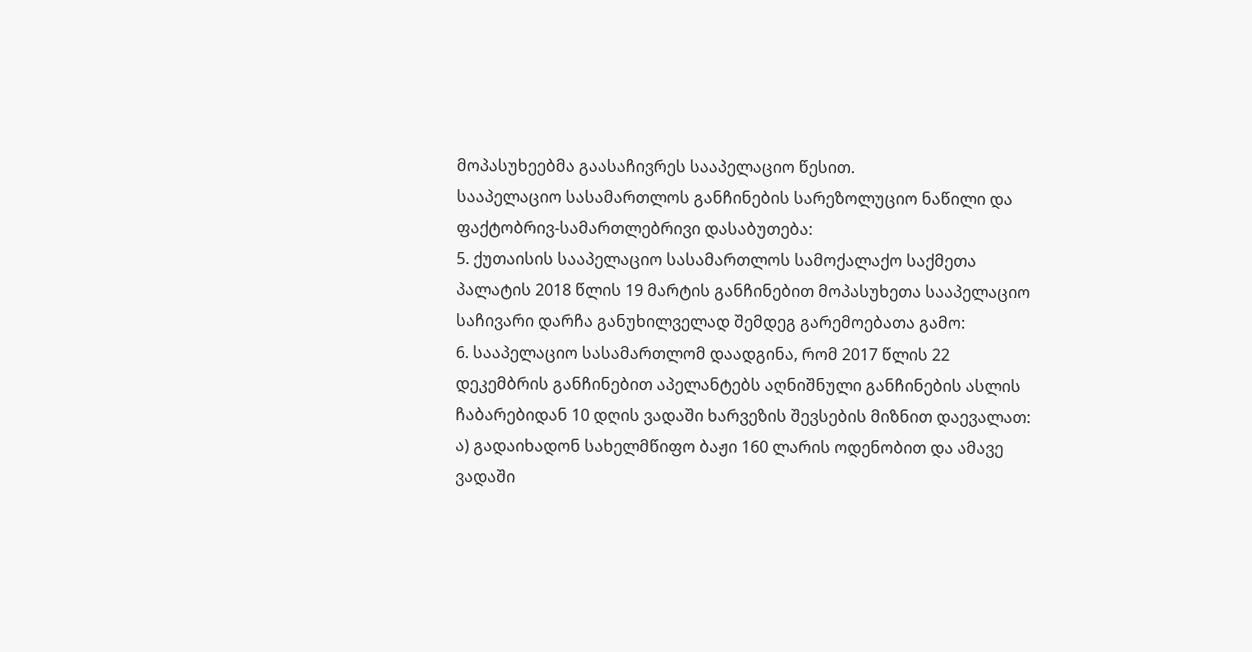მოპასუხეებმა გაასაჩივრეს სააპელაციო წესით.
სააპელაციო სასამართლოს განჩინების სარეზოლუციო ნაწილი და ფაქტობრივ-სამართლებრივი დასაბუთება:
5. ქუთაისის სააპელაციო სასამართლოს სამოქალაქო საქმეთა პალატის 2018 წლის 19 მარტის განჩინებით მოპასუხეთა სააპელაციო საჩივარი დარჩა განუხილველად შემდეგ გარემოებათა გამო:
6. სააპელაციო სასამართლომ დაადგინა, რომ 2017 წლის 22 დეკემბრის განჩინებით აპელანტებს აღნიშნული განჩინების ასლის ჩაბარებიდან 10 დღის ვადაში ხარვეზის შევსების მიზნით დაევალათ: ა) გადაიხადონ სახელმწიფო ბაჟი 160 ლარის ოდენობით და ამავე ვადაში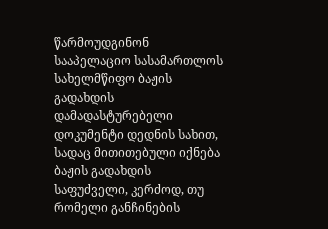წარმოუდგინონ სააპელაციო სასამართლოს სახელმწიფო ბაჟის გადახდის დამადასტურებელი დოკუმენტი დედნის სახით, სადაც მითითებული იქნება ბაჟის გადახდის საფუძველი, კერძოდ, თუ რომელი განჩინების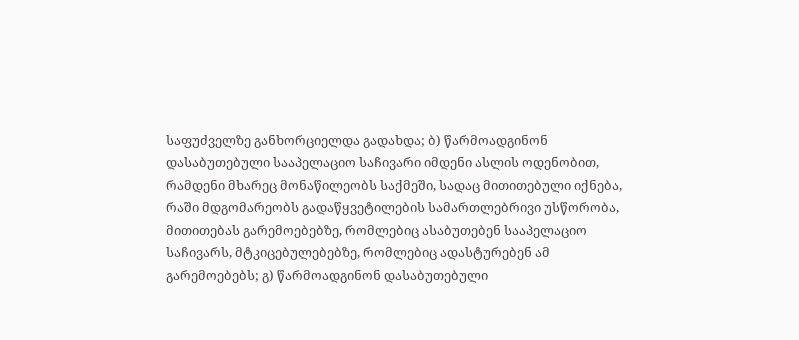საფუძველზე განხორციელდა გადახდა; ბ) წარმოადგინონ დასაბუთებული სააპელაციო საჩივარი იმდენი ასლის ოდენობით, რამდენი მხარეც მონაწილეობს საქმეში, სადაც მითითებული იქნება, რაში მდგომარეობს გადაწყვეტილების სამართლებრივი უსწორობა, მითითებას გარემოებებზე, რომლებიც ასაბუთებენ სააპელაციო საჩივარს, მტკიცებულებებზე, რომლებიც ადასტურებენ ამ გარემოებებს; გ) წარმოადგინონ დასაბუთებული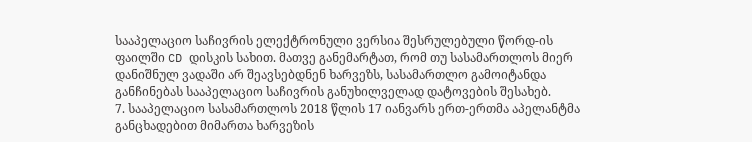სააპელაციო საჩივრის ელექტრონული ვერსია შესრულებული წორდ-ის ფაილში CD დისკის სახით. მათვე განემარტათ, რომ თუ სასამართლოს მიერ დანიშნულ ვადაში არ შეავსებდნენ ხარვეზს, სასამართლო გამოიტანდა განჩინებას სააპელაციო საჩივრის განუხილველად დატოვების შესახებ.
7. სააპელაციო სასამართლოს 2018 წლის 17 იანვარს ერთ-ერთმა აპელანტმა განცხადებით მიმართა ხარვეზის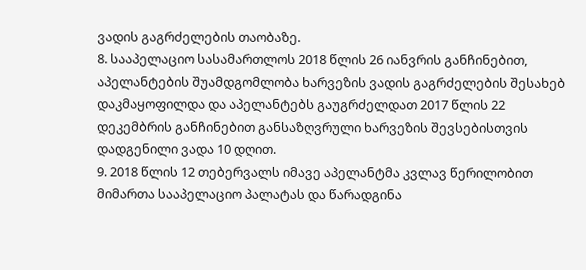ვადის გაგრძელების თაობაზე.
8. სააპელაციო სასამართლოს 2018 წლის 26 იანვრის განჩინებით, აპელანტების შუამდგომლობა ხარვეზის ვადის გაგრძელების შესახებ დაკმაყოფილდა და აპელანტებს გაუგრძელდათ 2017 წლის 22 დეკემბრის განჩინებით განსაზღვრული ხარვეზის შევსებისთვის დადგენილი ვადა 10 დღით.
9. 2018 წლის 12 თებერვალს იმავე აპელანტმა კვლავ წერილობით მიმართა სააპელაციო პალატას და წარადგინა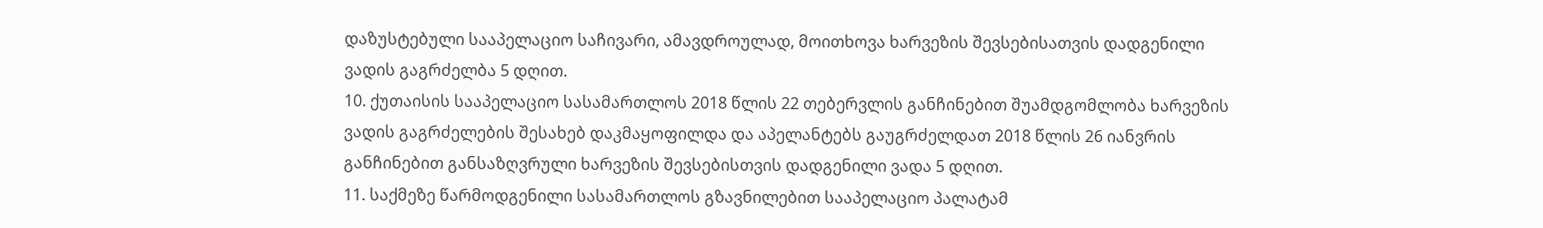დაზუსტებული სააპელაციო საჩივარი, ამავდროულად, მოითხოვა ხარვეზის შევსებისათვის დადგენილი ვადის გაგრძელბა 5 დღით.
10. ქუთაისის სააპელაციო სასამართლოს 2018 წლის 22 თებერვლის განჩინებით შუამდგომლობა ხარვეზის ვადის გაგრძელების შესახებ დაკმაყოფილდა და აპელანტებს გაუგრძელდათ 2018 წლის 26 იანვრის განჩინებით განსაზღვრული ხარვეზის შევსებისთვის დადგენილი ვადა 5 დღით.
11. საქმეზე წარმოდგენილი სასამართლოს გზავნილებით სააპელაციო პალატამ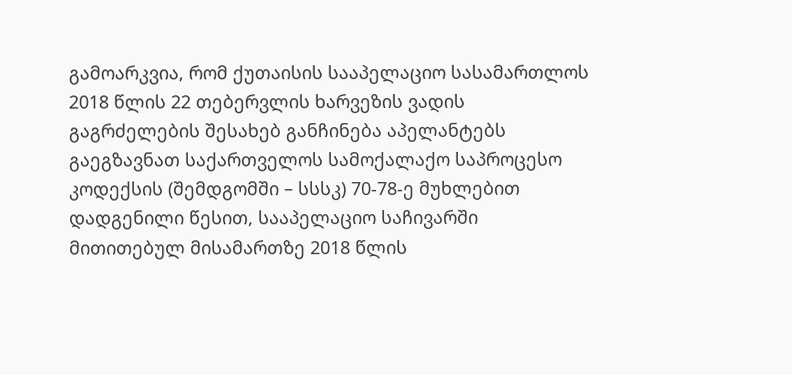გამოარკვია, რომ ქუთაისის სააპელაციო სასამართლოს 2018 წლის 22 თებერვლის ხარვეზის ვადის გაგრძელების შესახებ განჩინება აპელანტებს გაეგზავნათ საქართველოს სამოქალაქო საპროცესო კოდექსის (შემდგომში – სსსკ) 70-78-ე მუხლებით დადგენილი წესით, სააპელაციო საჩივარში მითითებულ მისამართზე 2018 წლის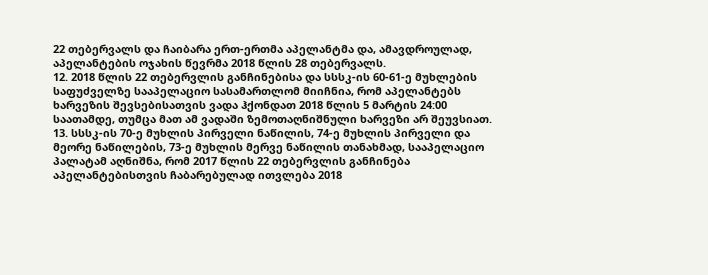22 თებერვალს და ჩაიბარა ერთ-ერთმა აპელანტმა და, ამავდროულად, აპელანტების ოჯახის წევრმა 2018 წლის 28 თებერვალს.
12. 2018 წლის 22 თებერვლის განჩინებისა და სსსკ-ის 60-61-ე მუხლების საფუძველზე სააპელაციო სასამართლომ მიიჩნია, რომ აპელანტებს ხარვეზის შევსებისათვის ვადა ჰქონდათ 2018 წლის 5 მარტის 24:00 საათამდე, თუმცა მათ ამ ვადაში ზემოთაღნიშნული ხარვეზი არ შეუვსიათ.
13. სსსკ-ის 70-ე მუხლის პირველი ნაწილის, 74-ე მუხლის პირველი და მეორე ნაწილების, 73-ე მუხლის მერვე ნაწილის თანახმად, სააპელაციო პალატამ აღნიშნა, რომ 2017 წლის 22 თებერვლის განჩინება აპელანტებისთვის ჩაბარებულად ითვლება 2018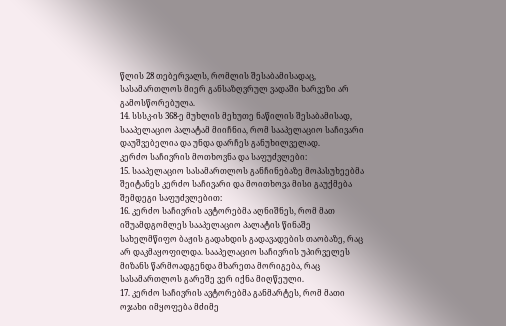წლის 28 თებერვალს, რომლის შესაბამისადაც, სასამართლოს მიერ განსაზღვრულ ვადაში ხარვეზი არ გამოსწორებულა.
14. სსსკ-ის 368-ე მუხლის მეხუთე ნაწილის შესაბამისად, სააპელაციო პალატამ მიიჩნია, რომ სააპელაციო საჩივარი დაუშვებელია და უნდა დარჩეს განუხილველად.
კერძო საჩივრის მოთხოვნა და საფუძვლები:
15. სააპელაციო სასამართლოს განჩინებაზე მოპასუხეებმა შეიტანეს კერძო საჩივარი და მოითხოვა მისი გაუქმება შემდეგი საფუძვლებით:
16. კერძო საჩივრის ავტორებმა აღნიშნეს, რომ მათ იშუამდგომლეს სააპელაციო პალატის წინაშე სახელმწიფო ბაჟის გადახდის გადავადების თაობაზე, რაც არ დაკმაყოფილდა. სააპელაციო საჩივრის უპირველეს მიზანს წარმოადგენდა მხარეთა მორიგება, რაც სასამართლოს გარეშე ვერ იქნა მიღწეული.
17. კერძო საჩივრის ავტორებმა განმარტეს, რომ მათი ოჯახი იმყოფება მძიმე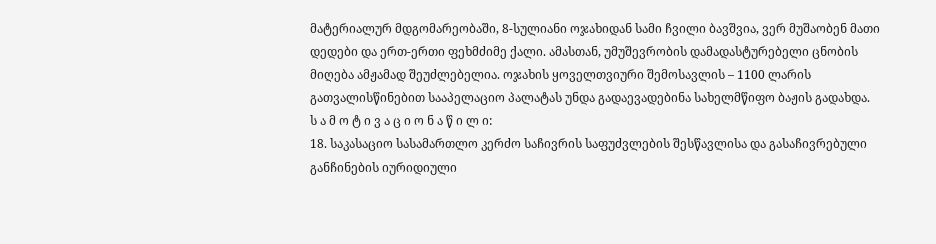მატერიალურ მდგომარეობაში, 8-სულიანი ოჯახიდან სამი ჩვილი ბავშვია, ვერ მუშაობენ მათი დედები და ერთ-ერთი ფეხმძიმე ქალი. ამასთან, უმუშევრობის დამადასტურებელი ცნობის მიღება ამჟამად შეუძლებელია. ოჯახის ყოველთვიური შემოსავლის – 1100 ლარის გათვალისწინებით სააპელაციო პალატას უნდა გადაევადებინა სახელმწიფო ბაჟის გადახდა.
ს ა მ ო ტ ი ვ ა ც ი ო ნ ა წ ი ლ ი:
18. საკასაციო სასამართლო კერძო საჩივრის საფუძვლების შესწავლისა და გასაჩივრებული განჩინების იურიდიული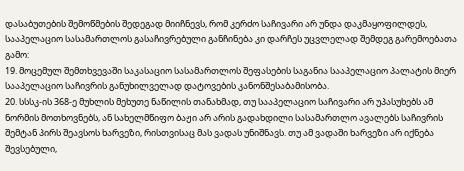დასაბუთების შემოწმების შედეგად მიიჩნევს, რომ კერძო საჩივარი არ უნდა დაკმაყოფილდეს, სააპელაციო სასამართლოს გასაჩივრებული განჩინება კი დარჩეს უცვლელად შემდეგ გარემოებათა გამო:
19. მოცემულ შემთხვევაში საკასაციო სასამართლოს შეფასების საგანია სააპელაციო პალატის მიერ სააპელაციო საჩივრის განუხილველად დატოვების კანონშესაბამისობა.
20. სსსკ-ის 368-ე მუხლის მეხუთე ნაწილის თანახმად, თუ სააპელაციო საჩივარი არ უპასუხებს ამ ნორმის მოთხოვნებს, ან სახელმწიფო ბაჟი არ არის გადახდილი სასამართლო ავალებს საჩივრის შემტან პირს შეავსოს ხარვეზი, რისთვისაც მას ვადას უნიშნავს. თუ ამ ვადაში ხარვეზი არ იქნება შევსებული,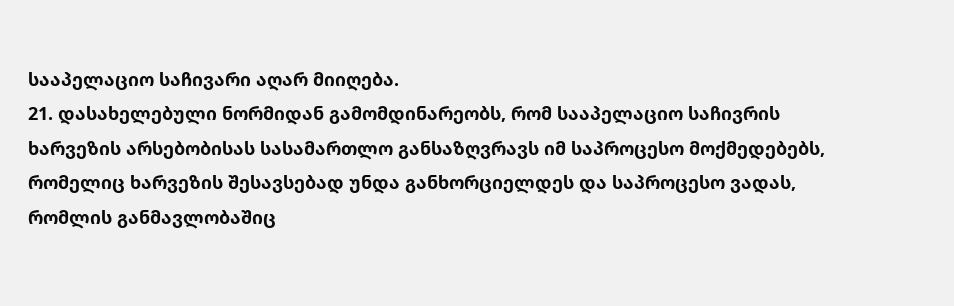სააპელაციო საჩივარი აღარ მიიღება.
21. დასახელებული ნორმიდან გამომდინარეობს, რომ სააპელაციო საჩივრის ხარვეზის არსებობისას სასამართლო განსაზღვრავს იმ საპროცესო მოქმედებებს, რომელიც ხარვეზის შესავსებად უნდა განხორციელდეს და საპროცესო ვადას, რომლის განმავლობაშიც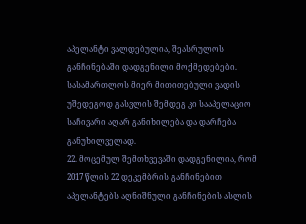აპელანტი ვალდებულია, შეასრულოს განჩინებაში დადგენილი მოქმედებები. სასამართლოს მიერ მითითებული ვადის უშედეგოდ გასვლის შემდეგ კი სააპელაციო საჩივარი აღარ განიხილება და დარჩება განუხილველად.
22. მოცემულ შემთხვევაში დადგენილია, რომ 2017 წლის 22 დეკემბრის განჩინებით აპელანტებს აღნიშნული განჩინების ასლის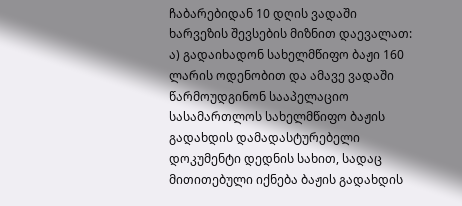ჩაბარებიდან 10 დღის ვადაში ხარვეზის შევსების მიზნით დაევალათ: ა) გადაიხადონ სახელმწიფო ბაჟი 160 ლარის ოდენობით და ამავე ვადაში წარმოუდგინონ სააპელაციო სასამართლოს სახელმწიფო ბაჟის გადახდის დამადასტურებელი დოკუმენტი დედნის სახით, სადაც მითითებული იქნება ბაჟის გადახდის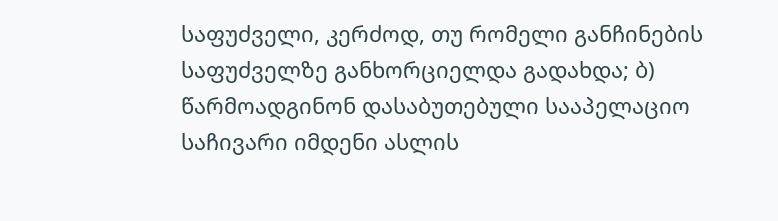საფუძველი, კერძოდ, თუ რომელი განჩინების საფუძველზე განხორციელდა გადახდა; ბ) წარმოადგინონ დასაბუთებული სააპელაციო საჩივარი იმდენი ასლის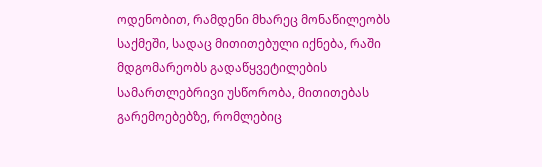ოდენობით, რამდენი მხარეც მონაწილეობს საქმეში, სადაც მითითებული იქნება, რაში მდგომარეობს გადაწყვეტილების სამართლებრივი უსწორობა, მითითებას გარემოებებზე, რომლებიც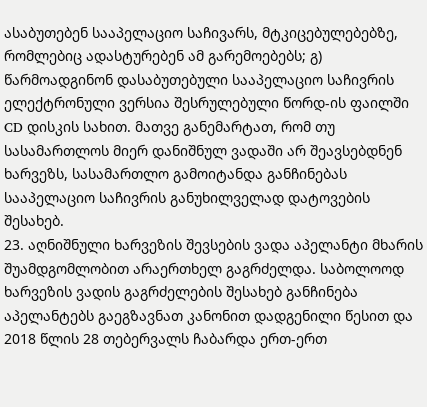ასაბუთებენ სააპელაციო საჩივარს, მტკიცებულებებზე, რომლებიც ადასტურებენ ამ გარემოებებს; გ) წარმოადგინონ დასაბუთებული სააპელაციო საჩივრის ელექტრონული ვერსია შესრულებული წორდ-ის ფაილში CD დისკის სახით. მათვე განემარტათ, რომ თუ სასამართლოს მიერ დანიშნულ ვადაში არ შეავსებდნენ ხარვეზს, სასამართლო გამოიტანდა განჩინებას სააპელაციო საჩივრის განუხილველად დატოვების შესახებ.
23. აღნიშნული ხარვეზის შევსების ვადა აპელანტი მხარის შუამდგომლობით არაერთხელ გაგრძელდა. საბოლოოდ ხარვეზის ვადის გაგრძელების შესახებ განჩინება აპელანტებს გაეგზავნათ კანონით დადგენილი წესით და 2018 წლის 28 თებერვალს ჩაბარდა ერთ-ერთ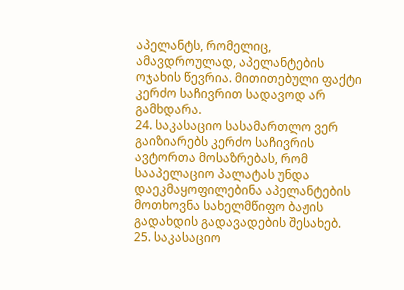აპელანტს, რომელიც, ამავდროულად, აპელანტების ოჯახის წევრია. მითითებული ფაქტი კერძო საჩივრით სადავოდ არ გამხდარა.
24. საკასაციო სასამართლო ვერ გაიზიარებს კერძო საჩივრის ავტორთა მოსაზრებას, რომ სააპელაციო პალატას უნდა დაეკმაყოფილებინა აპელანტების მოთხოვნა სახელმწიფო ბაჟის გადახდის გადავადების შესახებ.
25. საკასაციო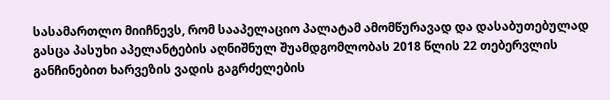სასამართლო მიიჩნევს, რომ სააპელაციო პალატამ ამომწურავად და დასაბუთებულად გასცა პასუხი აპელანტების აღნიშნულ შუამდგომლობას 2018 წლის 22 თებერვლის განჩინებით ხარვეზის ვადის გაგრძელების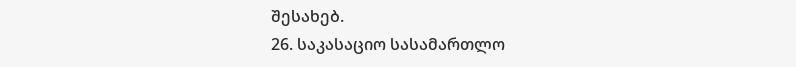შესახებ.
26. საკასაციო სასამართლო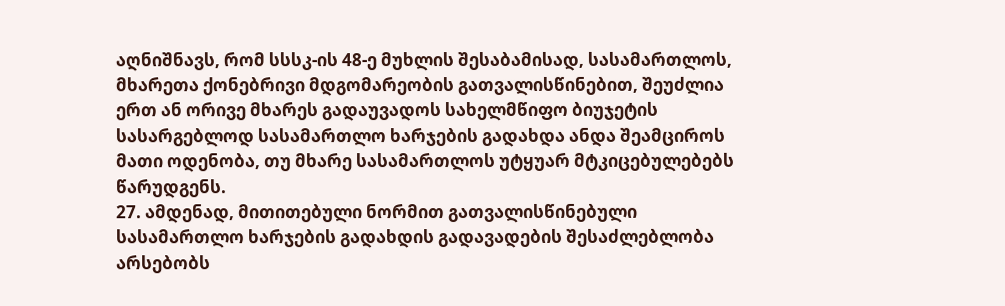აღნიშნავს, რომ სსსკ-ის 48-ე მუხლის შესაბამისად, სასამართლოს, მხარეთა ქონებრივი მდგომარეობის გათვალისწინებით, შეუძლია ერთ ან ორივე მხარეს გადაუვადოს სახელმწიფო ბიუჯეტის სასარგებლოდ სასამართლო ხარჯების გადახდა ანდა შეამციროს მათი ოდენობა, თუ მხარე სასამართლოს უტყუარ მტკიცებულებებს წარუდგენს.
27. ამდენად, მითითებული ნორმით გათვალისწინებული სასამართლო ხარჯების გადახდის გადავადების შესაძლებლობა არსებობს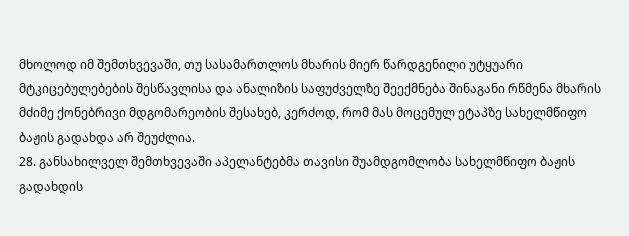მხოლოდ იმ შემთხვევაში, თუ სასამართლოს მხარის მიერ წარდგენილი უტყუარი მტკიცებულებების შესწავლისა და ანალიზის საფუძველზე შეექმნება შინაგანი რწმენა მხარის მძიმე ქონებრივი მდგომარეობის შესახებ, კერძოდ, რომ მას მოცემულ ეტაპზე სახელმწიფო ბაჟის გადახდა არ შეუძლია.
28. განსახილველ შემთხვევაში აპელანტებმა თავისი შუამდგომლობა სახელმწიფო ბაჟის გადახდის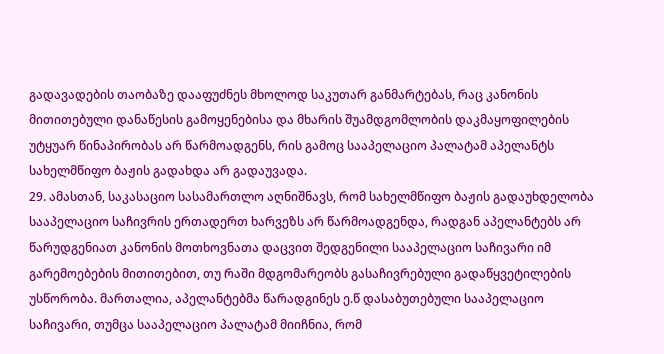გადავადების თაობაზე დააფუძნეს მხოლოდ საკუთარ განმარტებას, რაც კანონის მითითებული დანაწესის გამოყენებისა და მხარის შუამდგომლობის დაკმაყოფილების უტყუარ წინაპირობას არ წარმოადგენს, რის გამოც სააპელაციო პალატამ აპელანტს სახელმწიფო ბაჟის გადახდა არ გადაუვადა.
29. ამასთან, საკასაციო სასამართლო აღნიშნავს, რომ სახელმწიფო ბაჟის გადაუხდელობა სააპელაციო საჩივრის ერთადერთ ხარვეზს არ წარმოადგენდა, რადგან აპელანტებს არ წარუდგენიათ კანონის მოთხოვნათა დაცვით შედგენილი სააპელაციო საჩივარი იმ გარემოებების მითითებით, თუ რაში მდგომარეობს გასაჩივრებული გადაწყვეტილების უსწორობა. მართალია, აპელანტებმა წარადგინეს ე.წ დასაბუთებული სააპელაციო საჩივარი, თუმცა სააპელაციო პალატამ მიიჩნია, რომ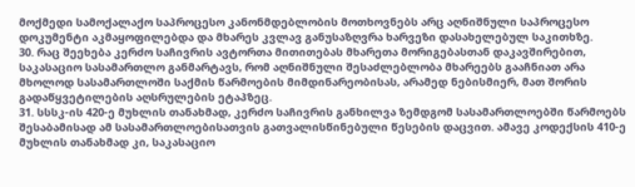მოქმედი სამოქალაქო საპროცესო კანონმდებლობის მოთხოვნებს არც აღნიშნული საპროცესო დოკუმენტი აკმაყოფილებდა და მხარეს კვლავ განუსაზღვრა ხარვეზი დასახელებულ საკითხზე.
30. რაც შეეხება კერძო საჩივრის ავტორთა მითითებას მხარეთა მორიგებასთან დაკავშირებით, საკასაციო სასამართლო განმარტავს, რომ აღნიშნული შესაძლებლობა მხარეებს გააჩნიათ არა მხოლოდ სასამართლოში საქმის წარმოების მიმდინარეობისას, არამედ ნებისმიერ, მათ შორის გადაწყვეტილების აღსრულების ეტაპზეც.
31. სსსკ-ის 420-ე მუხლის თანახმად, კერძო საჩივრის განხილვა ზემდგომ სასამართლოებში წარმოებს შესაბამისად ამ სასამართლოებისათვის გათვალისწინებული წესების დაცვით. ამავე კოდექსის 410-ე მუხლის თანახმად კი, საკასაციო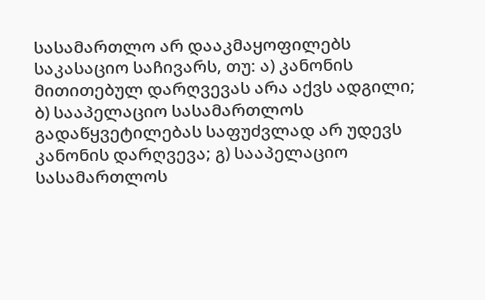სასამართლო არ დააკმაყოფილებს საკასაციო საჩივარს, თუ: ა) კანონის მითითებულ დარღვევას არა აქვს ადგილი; ბ) სააპელაციო სასამართლოს გადაწყვეტილებას საფუძვლად არ უდევს კანონის დარღვევა; გ) სააპელაციო სასამართლოს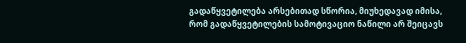გადაწყვეტილება არსებითად სწორია, მიუხედავად იმისა, რომ გადაწყვეტილების სამოტივაციო ნაწილი არ შეიცავს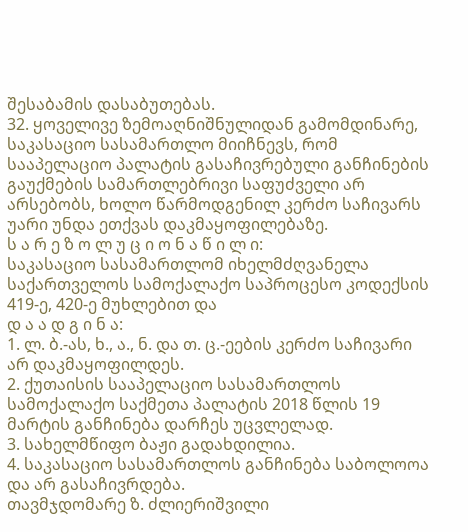შესაბამის დასაბუთებას.
32. ყოველივე ზემოაღნიშნულიდან გამომდინარე, საკასაციო სასამართლო მიიჩნევს, რომ სააპელაციო პალატის გასაჩივრებული განჩინების გაუქმების სამართლებრივი საფუძველი არ არსებობს, ხოლო წარმოდგენილ კერძო საჩივარს უარი უნდა ეთქვას დაკმაყოფილებაზე.
ს ა რ ე ზ ო ლ უ ც ი ო ნ ა წ ი ლ ი:
საკასაციო სასამართლომ იხელმძღვანელა საქართველოს სამოქალაქო საპროცესო კოდექსის 419-ე, 420-ე მუხლებით და
დ ა ა დ გ ი ნ ა:
1. ლ. ბ.-ას, ხ., ა., ნ. და თ. ც.-ეების კერძო საჩივარი არ დაკმაყოფილდეს.
2. ქუთაისის სააპელაციო სასამართლოს სამოქალაქო საქმეთა პალატის 2018 წლის 19 მარტის განჩინება დარჩეს უცვლელად.
3. სახელმწიფო ბაჟი გადახდილია.
4. საკასაციო სასამართლოს განჩინება საბოლოოა და არ გასაჩივრდება.
თავმჯდომარე ზ. ძლიერიშვილი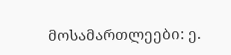მოსამართლეები: ე.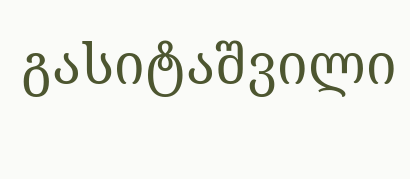გასიტაშვილი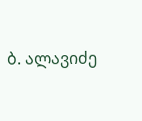ბ. ალავიძე